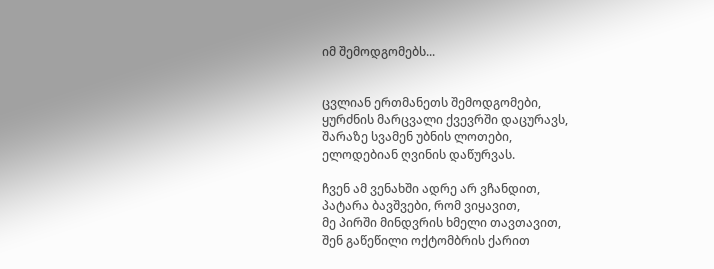იმ შემოდგომებს...


ცვლიან ერთმანეთს შემოდგომები,
ყურძნის მარცვალი ქვევრში დაცურავს,
შარაზე სვამენ უბნის ლოთები,
ელოდებიან ღვინის დაწურვას.

ჩვენ ამ ვენახში ადრე არ ვჩანდით,
პატარა ბავშვები, რომ ვიყავით,
მე პირში მინდვრის ხმელი თავთავით,
შენ გაწეწილი ოქტომბრის ქარით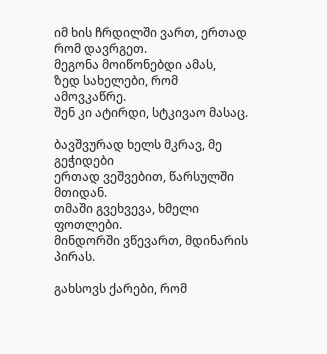იმ ხის ჩრდილში ვართ, ერთად რომ დავრგეთ.
მეგონა მოიწონებდი ამას,
ზედ სახელები, რომ ამოვკაწრე.
შენ კი ატირდი, სტკივაო მასაც.

ბავშვურად ხელს მკრავ, მე გეჭიდები
ერთად ვეშვებით, წარსულში მთიდან.
თმაში გვეხვევა, ხმელი ფოთლები.
მინდორში ვწევართ, მდინარის პირას.

გახსოვს ქარები, რომ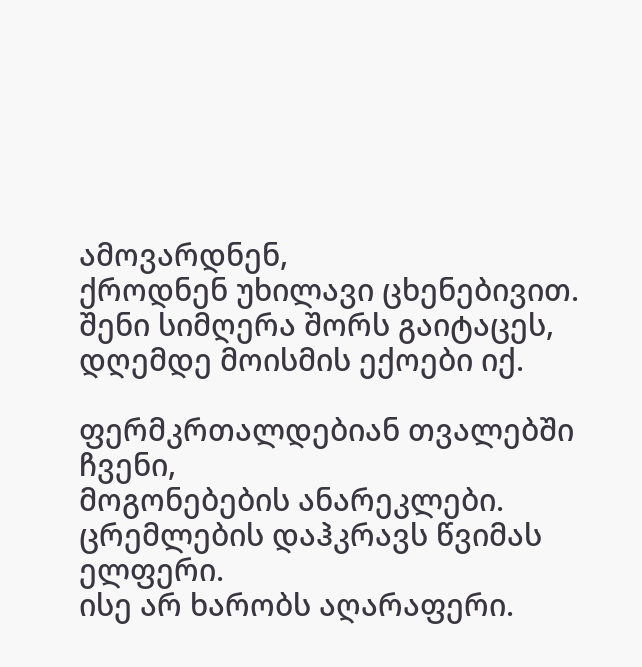ამოვარდნენ,
ქროდნენ უხილავი ცხენებივით.
შენი სიმღერა შორს გაიტაცეს,
დღემდე მოისმის ექოები იქ.

ფერმკრთალდებიან თვალებში ჩვენი,
მოგონებების ანარეკლები.
ცრემლების დაჰკრავს წვიმას ელფერი.
ისე არ ხარობს აღარაფერი.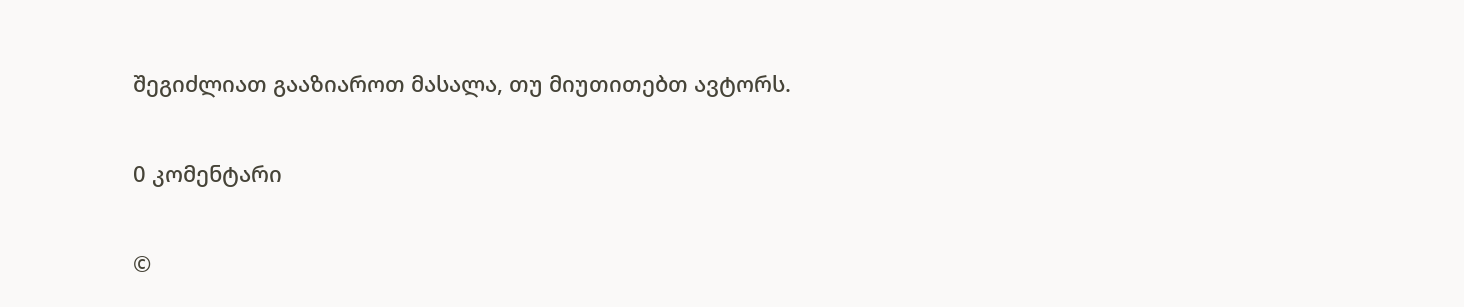შეგიძლიათ გააზიაროთ მასალა, თუ მიუთითებთ ავტორს.

0 კომენტარი

©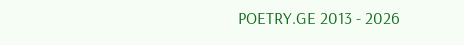POETRY.GE 2013 - 2026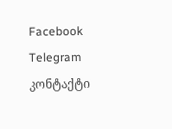Facebook Telegram კონტაქტი